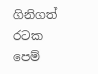ගිනිගත් රටක පෙම්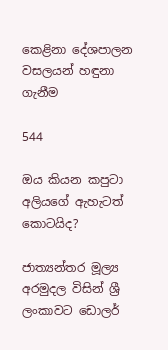කෙළිනා දේශපාලන වසලයන් හඳුනා ගැනීම

544

ඔය කියන කපුටා අලියගේ ඇහැටත් කොටයිද?

ජාත්‍යන්තර මූල්‍ය අරමුදල විසින් ශ්‍රී ලංකාවට ඩොලර්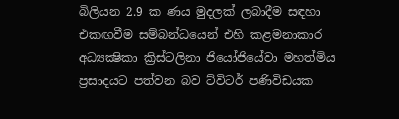බිලියන 2.9 ක ණය මුදලක් ලබාදීම සඳහා එකඟවීම සම්බන්ධයෙන් එහි කළමනාකාර අධ්‍යක්‍ෂිකා ක්‍රිස්ටලිනා ජියෝජියේවා මහත්මිය ප්‍රසාදයට පත්වන බව ට්විටර් පණිවිඩයක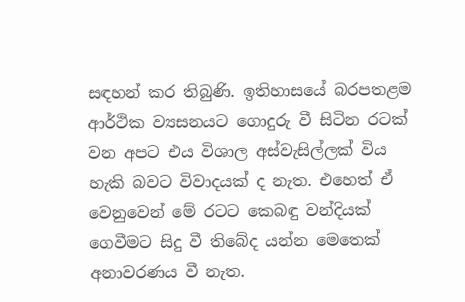සඳහන් කර තිබුණි. ඉතිහාසයේ බරපතළම ආර්ථික ව්‍යසනයට ගොදුරු වී සිටින රටක් වන අපට එය විශාල අස්වැසිල්ලක් විය හැකි බවට විවාදයක් ද නැත. එහෙත් ඒ වෙනුවෙන් මේ රටට කෙබඳු වන්දියක් ගෙවීමට සිදු වී තිබේද යන්න මෙතෙක් අනාවරණය වී නැත.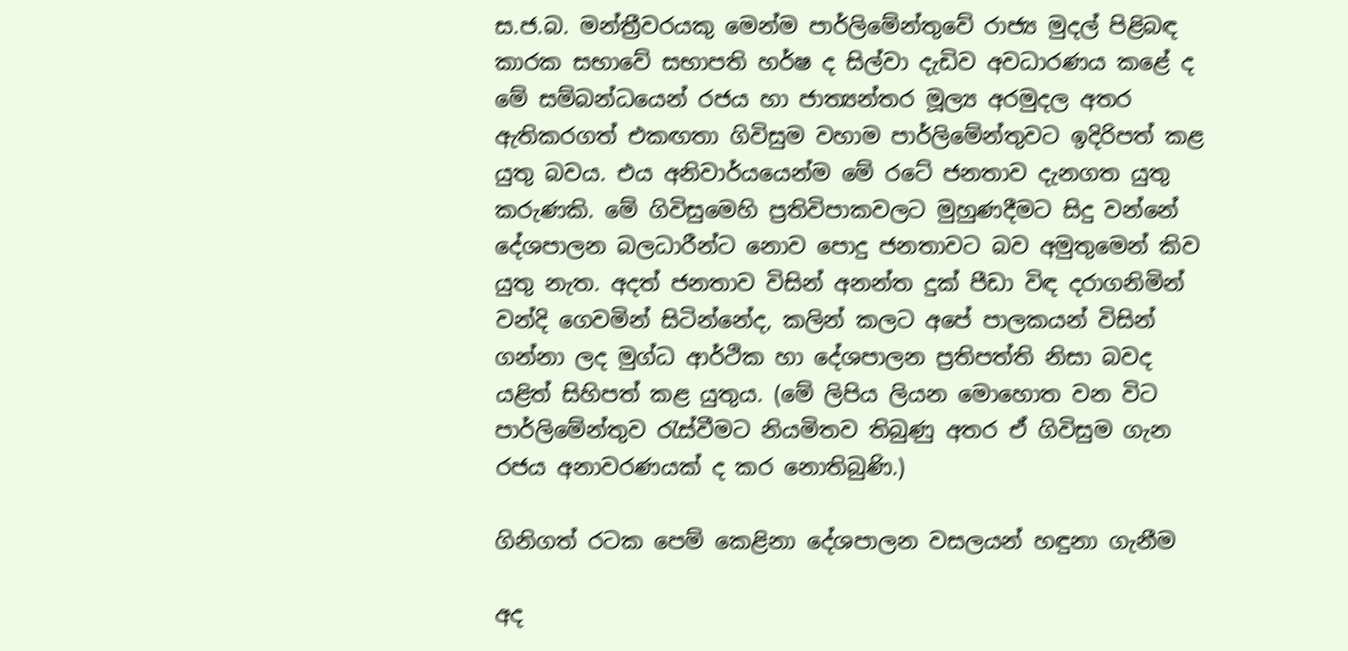ස.ජ.බ. මන්ත්‍රීවරයකු මෙන්ම පාර්ලිමේන්තුවේ රාජ්‍ය මුදල් පිළිබඳ කාරක සභාවේ සභාපති හර්ෂ ද සිල්වා දැඩිව අවධාරණය කළේ ද මේ සම්බන්ධයෙන් රජය හා ජාත්‍යන්තර මූල්‍ය අරමුදල අතර ඇතිකරගත් එකඟතා ගිවිසුම වහාම පාර්ලිමේන්තුවට ඉදිරිපත් කළ යුතු බවය. එය අනිවාර්යයෙන්ම මේ රටේ ජනතාව දැනගත යුතු කරුණකි. මේ ගිවිසුමෙහි ප්‍රතිවිපාකවලට මුහුණදීමට සිදු වන්නේ දේශපාලන බලධාරීන්ට නොව පොදු ජනතාවට බව අමුතුමෙන් කිව යුතු නැත. අදත් ජනතාව විසින් අනන්ත දුක් පීඩා විඳ දරාගනිමින් වන්දි ගෙවමින් සිටින්නේද, කලින් කලට අපේ පාලකයන් විසින් ගන්නා ලද මුග්ධ ආර්ථික හා දේශපාලන ප්‍රතිපත්ති නිසා බවද යළිත් සිහිපත් කළ යුතුය. (මේ ලිපිය ලියන මොහොත වන විට පාර්ලිමේන්තුව රැස්වීමට නියමිතව තිබුණු අතර ඒ ගිවිසුම ගැන රජය අනාවරණයක් ද කර නොතිබුණි.)

ගිනිගත් රටක පෙම් කෙළිනා දේශපාලන වසලයන් හඳුනා ගැනීම

අද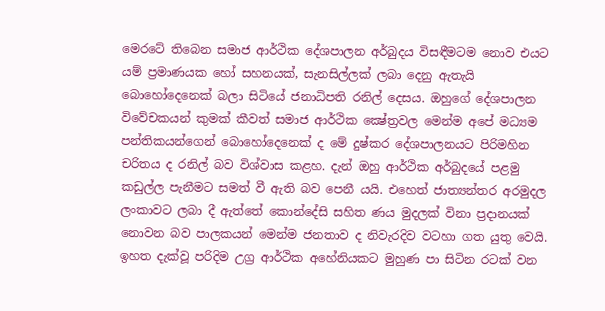මෙරටේ තිබෙන සමාජ ආර්ථික දේශපාලන අර්බුදය විසඳීමටම නොව එයට යම් ප්‍රමාණයක හෝ සහනයක්, සැනසිල්ලක් ලබා දෙනු ඇතැයි බොහෝදෙනෙක් බලා සිටියේ ජනාධිපති රනිල් දෙසය. ඔහුගේ දේශපාලන විවේචකයන් කුමක් කීවත් සමාජ ආර්ථික ක්‍ෂේත්‍රවල මෙන්ම අපේ මධ්‍යම පන්තිකයන්ගෙන් බොහෝදෙනෙක් ද මේ දුෂ්කර දේශපාලනයට පිරිමහින චරිතය ද රනිල් බව විශ්වාස කළහ. දැන් ඔහු ආර්ථික අර්බුදයේ පළමු කඩුල්ල පැනීමට සමත් වී ඇති බව පෙනී යයි. එහෙත් ජාත්‍යන්තර අරමුදල ලංකාවට ලබා දී ඇත්තේ කොන්දේසි සහිත ණය මුදලක් විනා ප්‍රදානයක් නොවන බව පාලකයන් මෙන්ම ජනතාව ද නිවැරදිව වටහා ගත යුතු වෙයි. ඉහත දැක්වූ පරිදිම උග්‍ර ආර්ථික අහේනියකට මුහුණ පා සිටින රටක් වන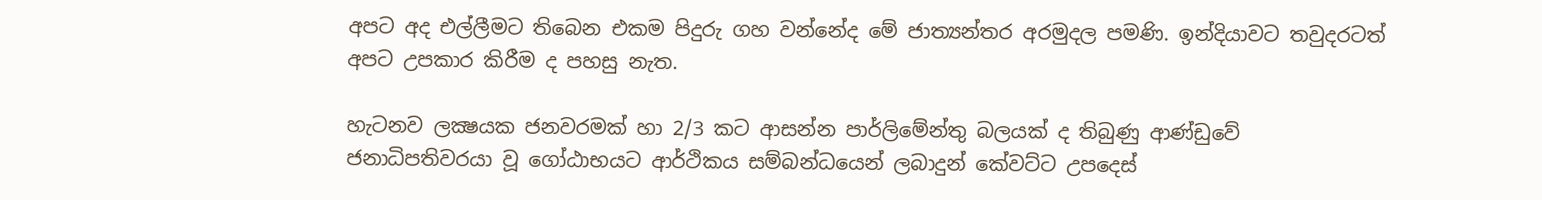අපට අද එල්ලීමට තිබෙන එකම පිදුරු ගහ වන්නේද මේ ජාත්‍යන්තර අරමුදල පමණි. ඉන්දියාවට තවුදරටත් අපට උපකාර කිරීම ද පහසු නැත.

හැටනව ලක්‍ෂයක ජනවරමක් හා 2/3 කට ආසන්න පාර්ලිමේන්තු බලයක් ද තිබුණු ආණ්ඩුවේ ජනාධිපතිවරයා වූ ගෝඨාභයට ආර්ථිකය සම්බන්ධයෙන් ලබාදුන් කේවට්ට උපදෙස්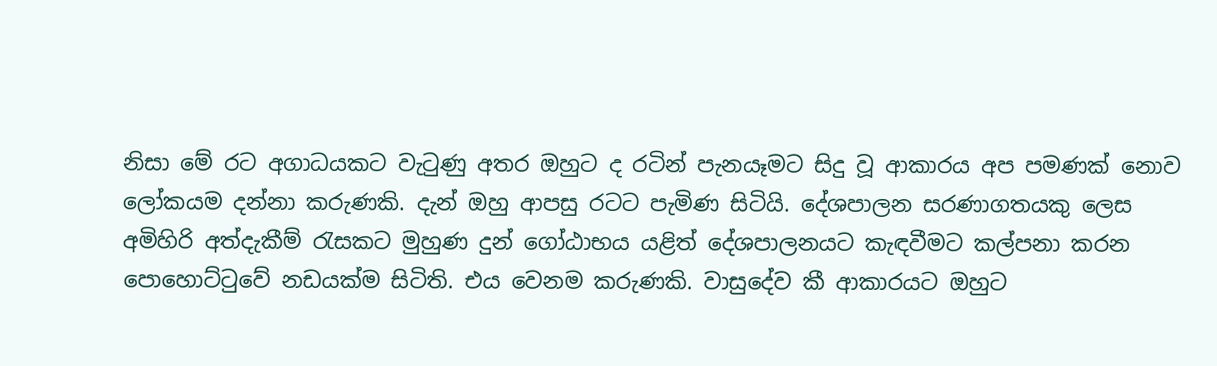නිසා මේ රට අගාධයකට වැටුණු අතර ඔහුට ද රටින් පැනයෑමට සිදු වූ ආකාරය අප පමණක් නොව ලෝකයම දන්නා කරුණකි. දැන් ඔහු ආපසු රටට පැමිණ සිටියි. දේශපාලන සරණාගතයකු ලෙස අමිහිරි අත්දැකීම් රැසකට මුහුණ දුන් ගෝඨාභය යළිත් දේශපාලනයට කැඳවීමට කල්පනා කරන පොහොට්ටුවේ නඩයක්ම සිටිති. එය වෙනම කරුණකි. වාසුදේව කී ආකාරයට ඔහුට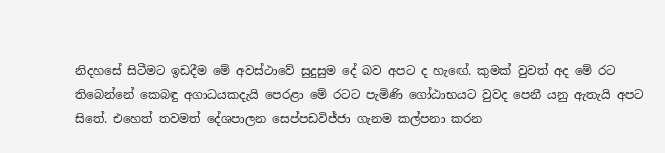නිදහසේ සිටීමට ඉඩදීම මේ අවස්ථාවේ සුදුසුම දේ බව අපට ද හැඟේ. කුමක් වුවත් අද මේ රට තිබෙන්නේ කෙබඳු අගාධයකදැයි පෙරළා මේ රටට පැමිණි ගෝඨාභයට වුවද පෙනී යනු ඇතැයි අපට සිතේ. එහෙත් තවමත් දේශපාලන සෙප්පඩවිජ්ජා ගැනම කල්පනා කරන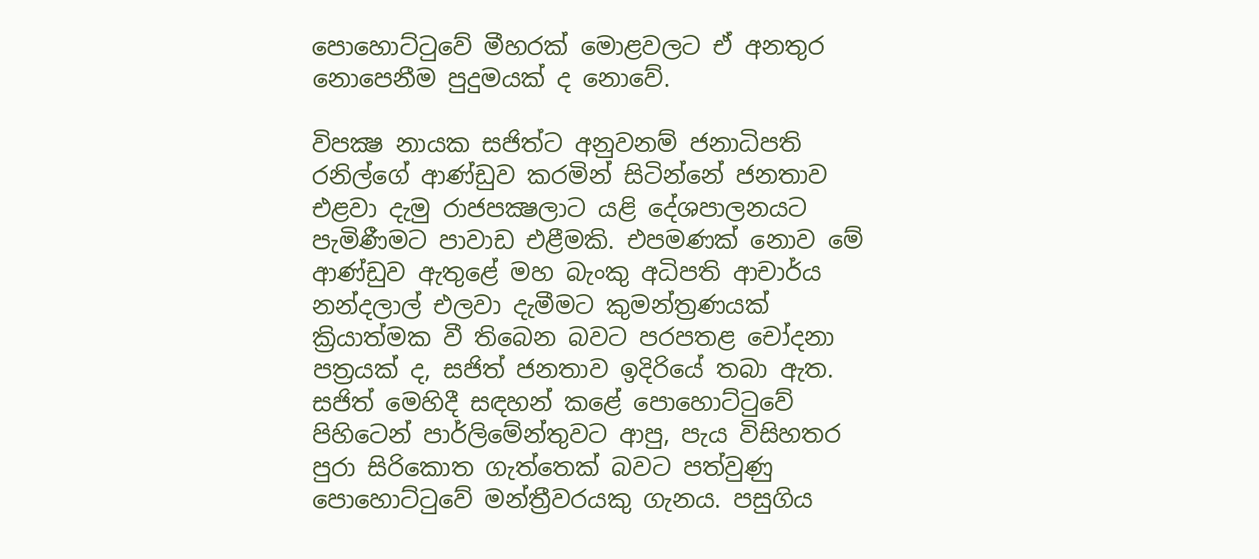පොහොට්ටුවේ මීහරක් මොළවලට ඒ අනතුර නොපෙනීම පුදුමයක් ද නොවේ.

විපක්‍ෂ නායක සජිත්ට අනුවනම් ජනාධිපති රනිල්ගේ ආණ්ඩුව කරමින් සිටින්නේ ජනතාව එළවා දැමු රාජපක්‍ෂලාට යළි දේශපාලනයට පැමිණීමට පාවාඩ එළීමකි. එපමණක් නොව මේ ආණ්ඩුව ඇතුළේ මහ බැංකු අධිපති ආචාර්ය නන්දලාල් එලවා දැමීමට කුමන්ත්‍රණයක් ක්‍රියාත්මක වී තිබෙන බවට පරපතළ චෝදනා පත්‍රයක් ද, සජිත් ජනතාව ඉදිරියේ තබා ඇත. සජිත් මෙහිදී සඳහන් කළේ පොහොට්ටුවේ පිහිටෙන් පාර්ලිමේන්තුවට ආපු, පැය විසිහතර පුරා සිරිකොත ගැත්තෙක් බවට පත්වුණු පොහොට්ටුවේ මන්ත්‍රීවරයකු ගැනය. පසුගිය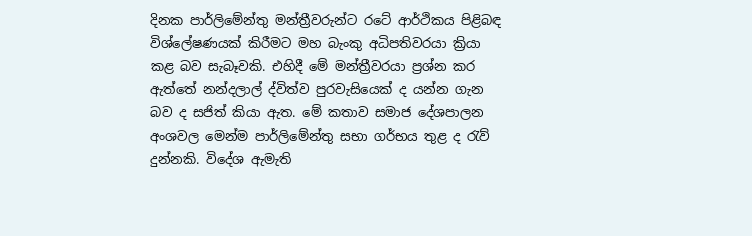දිනක පාර්ලිමේන්තු මන්ත්‍රීවරුන්ට රටේ ආර්ථිකය පිළිබඳ විශ්ලේෂණයක් කිරීමට මහ බැංකු අධිපතිවරයා ක්‍රියා කළ බව සැබෑවකි. එහිදී මේ මන්ත්‍රීවරයා ප්‍රශ්න කර ඇත්තේ නන්දලාල් ද්විත්ව පුරවැසියෙක් ද යන්න ගැන බව ද සජිත් කියා ඇත. මේ කතාව සමාජ දේශපාලන අංශවල මෙන්ම පාර්ලිමේන්තු සභා ගර්භය තුළ ද රැව් දුන්නකි. විදේශ ඇමැති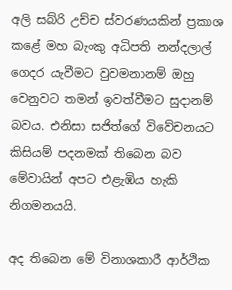අලි සබ්රි උච්ච ස්වරණයකින් ප්‍රකාශ කළේ මහ බැංකු අධිපති නන්දලාල් ගෙදර යැවීමට වුවමනානම් ඔහු වෙනුවට තමන් ඉවත්වීමට සුදානම් බවය. එනිසා සජිත්ගේ විවේචනයට කිසියම් පදනමක් තිබෙන බව මේවායින් අපට එළැඹිය හැකි නිගමනයයි.

අද තිබෙන මේ විනාශකාරී ආර්ථික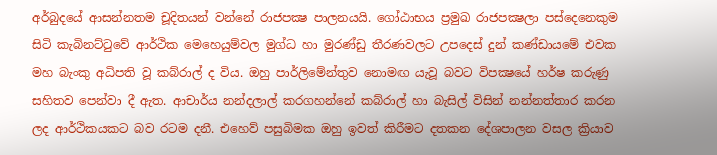අර්බුදයේ ආසන්නතම චූදිතයන් වන්නේ රාජපක්‍ෂ පාලනයයි. ගෝඨාභය ප්‍රමුඛ රාජපක්‍ෂලා පස්දෙනෙකුම සිටි කැබිනට්ටුවේ ආර්ථික මෙහෙයුම්වල මුග්ධ හා මුරණ්ඩු තීරණවලට උපදෙස් දුන් කණ්ඩායමේ එවක මහ බැංකු අධිපති වූ කබ්රාල් ද විය. ඔහු පාර්ලිමේන්තුව නොමඟ යැවූ බවට විපක්‍ෂයේ හර්ෂ කරුණු සහිතව පෙන්වා දී ඇත. ආචාර්ය නන්දලාල් කරගහන්නේ කබ්රාල් හා බැසිල් විසින් නන්නත්තාර කරන ලද ආර්ථිකයකට බව රටම දනී. එහෙව් පසුබිමක ඔහු ඉවත් කිරීමට දතකන දේශපාලන වසල ක්‍රියාව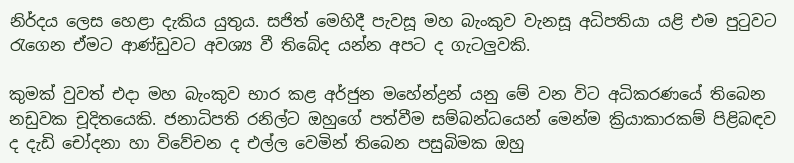නිර්දය ලෙස හෙළා දැකිය යුතුය. සජිත් මෙහිදී පැවසූ මහ බැංකුව වැනසූ අධිපතියා යළි එම පුටුවට රැගෙන ඒමට ආණ්ඩුවට අවශ්‍ය වී තිබේද යන්න අපට ද ගැටලුවකි.

කුමක් වුවත් එදා මහ බැංකුව භාර කළ අර්ජුන මහේන්ද්‍රන් යනු මේ වන විට අධිකරණයේ තිබෙන නඩුවක චූදිතයෙකි. ජනාධිපති රනිල්ට ඔහුගේ පත්වීම සම්බන්ධයෙන් මෙන්ම ක්‍රියාකාරකම් පිළිබඳව ද දැඩි චෝදනා හා විවේචන ද එල්ල වෙමින් තිබෙන පසුබිමක ඔහු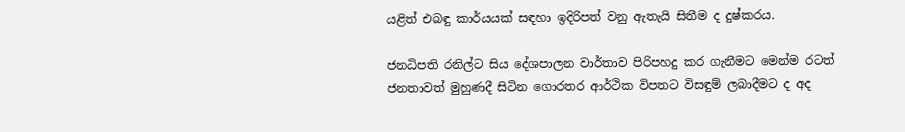යළිත් එබඳු කාර්යයක් සඳහා ඉදිරිපත් වනු ඇතැයි සිතීම ද දුෂ්කරය.

ජනධිපති රනිල්ට සිය දේශපාලන වාර්තාව පිරිපහදු කර ගැනීමට මෙන්ම රටත් ජනතාවත් මුහුණදී සිටින ගොරතර ආර්ථික විපතට විසඳුම් ලබාදීමට ද අද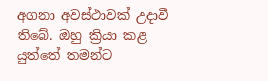අගනා අවස්ථාවක් උදාවී තිබේ. ඔහු ක්‍රියා කළ යුත්තේ තමන්ට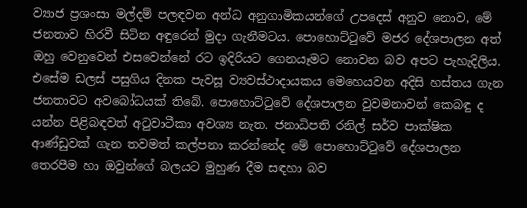ව්‍යාජ ප්‍රශංසා මල්දම් පලඳවන අන්ධ අනුගාමිකයන්ගේ උපදෙස් අනුව නොව, මේ ජනතාව හිරවී සිටින අඳුරෙන් මුදා ගැනීමටය. පොහොට්ටුවේ මජර දේශපාලන අත් ඔහු වෙනුවෙන් එසවෙන්නේ රට ඉදිරියට ගෙනයෑමට නොවන බව අපට පැහැදිලිය. එසේම ඩලස් පසුගිය දිනක පැවසූ ව්‍යවස්ථාදායකය මෙහෙයවන අදිසි හස්තය ගැන ජනතාවට අවබෝධයක් තිබේ. පොහොට්ටුවේ දේශපාලන වුවමනාවන් කෙබඳු ද යන්න පිළිබඳවත් අටුවාටීකා අවශ්‍ය නැත. ජනාධිපති රනිල් සර්ව පාක්ෂික ආණ්ඩුවක් ගැන තවමත් කල්පනා කරන්නේද මේ පොහොට්ටුවේ දේශපාලන තෙරපීම හා ඔවුන්ගේ බලයට මුහුණ දීම සඳහා බව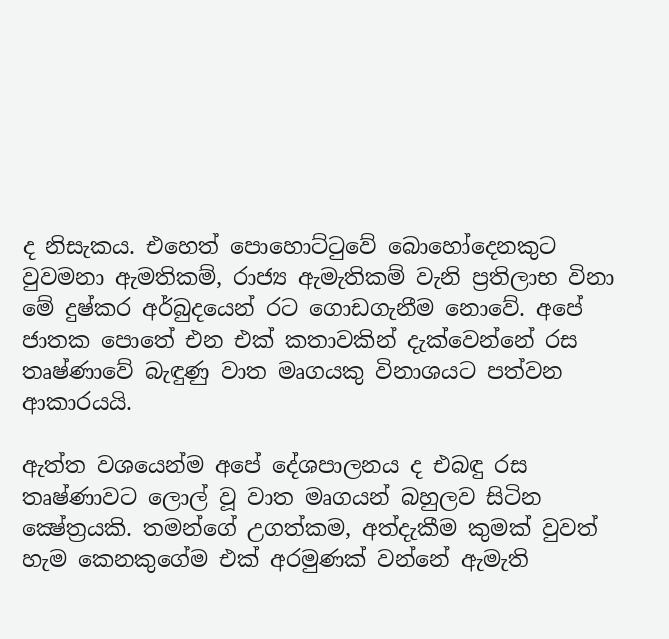ද නිසැකය. එහෙත් පොහොට්ටුවේ බොහෝදෙනකුට වුවමනා ඇමතිකම්, රාජ්‍ය ඇමැතිකම් වැනි ප්‍රතිලාභ විනා මේ දුෂ්කර අර්බුදයෙන් රට ගොඩගැනීම නොවේ. අපේ ජාතක පොතේ එන එක් කතාවකින් දැක්වෙන්නේ රස තෘෂ්ණාවේ බැඳුණු වාත මෘගයකු විනාශයට පත්වන ආකාරයයි.

ඇත්ත වශයෙන්ම අපේ දේශපාලනය ද එබඳු රස තෘෂ්ණාවට ලොල් වූ වාත මෘගයන් බහුලව සිටින ක්‍ෂේත්‍රයකි. තමන්ගේ උගත්කම, අත්දැකීම කුමක් වුවත් හැම කෙනකුගේම එක් අරමුණක් වන්නේ ඇමැති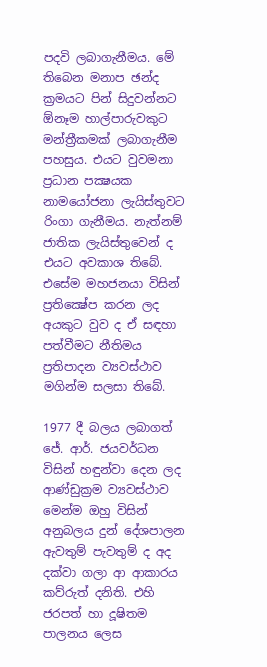පදවි ලබාගැනීමය. මේ තිබෙන මනාප ඡන්ද ක්‍රමයට පින් සිදුවන්නට ඕනෑම හාල්පාරුවකුට මන්ත්‍රීකමක් ලබාගැනීම පහසුය. එයට වුවමනා ප්‍රධාන පක්‍ෂයක නාමයෝජනා ලැයිස්තුවට රිංගා ගැනීමය. නැත්නම් ජාතික ලැයිස්තුවෙන් ද එයට අවකාශ තිබේ. එසේම මහජනයා විසින් ප්‍රතික්‍ෂේප කරන ලද අයකුට වුව ද ඒ සඳහා පත්වීමට නීතිමය ප්‍රතිපාදන ව්‍යවස්ථාව මගින්ම සලසා තිබේ.

1977 දී බලය ලබාගත් ජේ. ආර්. ජයවර්ධන විසින් හඳුන්වා දෙන ලද ආණ්ඩුක්‍රම ව්‍යවස්ථාව මෙන්ම ඔහු විසින් අනුබලය දුන් දේශපාලන ඇවතුම් පැවතුම් ද අද දක්වා ගලා ආ ආකාරය කව්රුත් දනිති. එහි ජරපත් හා දූෂිතම පාලනය ලෙස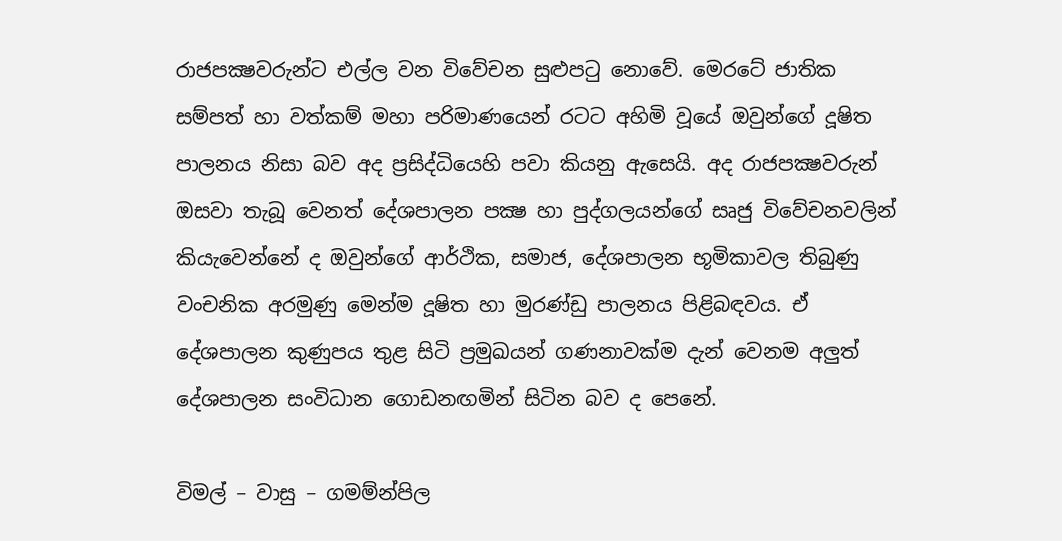රාජපක්‍ෂවරුන්ට එල්ල වන විවේචන සුළුපටු නොවේ. මෙරටේ ජාතික සම්පත් හා වත්කම් මහා පරිමාණයෙන් රටට අහිමි වූයේ ඔවුන්ගේ දූෂිත පාලනය නිසා බව අද ප්‍රසිද්ධියෙහි පවා කියනු ඇසෙයි. අද රාජපක්‍ෂවරුන් ඔසවා තැබූ වෙනත් දේශපාලන පක්‍ෂ හා පුද්ගලයන්ගේ සෘජු විවේචනවලින් කියැවෙන්නේ ද ඔවුන්ගේ ආර්ථික, සමාජ, දේශපාලන භූමිකාවල තිබුණු වංචනික අරමුණු මෙන්ම දූෂිත හා මුරණ්ඩු පාලනය පිළිබඳවය. ඒ දේශපාලන කුණුපය තුළ සිටි ප්‍රමුඛයන් ගණනාවක්ම දැන් වෙනම අලුත් දේශපාලන සංවිධාන ගොඩනඟමින් සිටින බව ද පෙනේ.

විමල් – වාසු – ගමම්න්පිල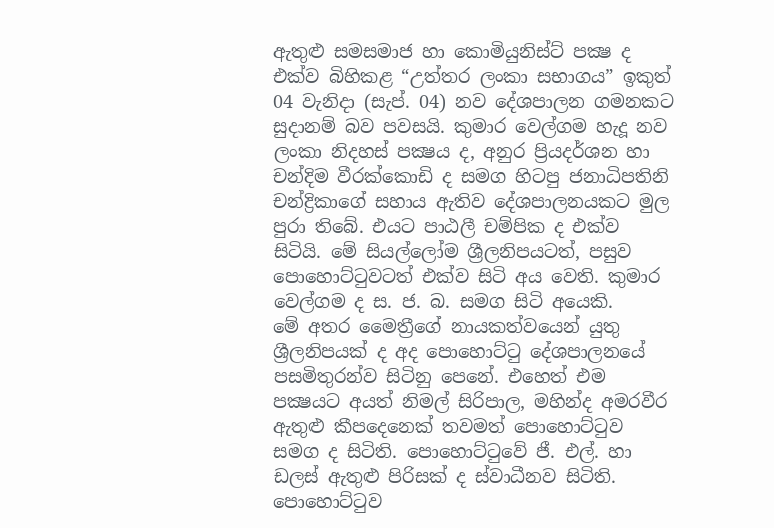ඇතුළු සමසමාජ හා කොමියුනිස්ට් පක්‍ෂ ද එක්ව බිහිකළ “උත්තර ලංකා සභාගය” ඉකුත් 04 වැනිදා (සැප්. 04) නව දේශපාලන ගමනකට සුදානම් බව පවසයි. කුමාර වෙල්ගම හැදූ නව ලංකා නිදහස් පක්‍ෂය ද, අනුර ප්‍රියදර්ශන හා චන්දිම වීරක්කොඩි ද සමග හිටපු ජනාධිපතිනි චන්ද්‍රිකාගේ සහාය ඇතිව දේශපාලනයකට මුල පුරා තිබේ. එයට පාඨලී චම්පික ද එක්ව සිටියි. මේ සියල්ලෝම ශ්‍රීලනිපයටත්, පසුව පොහොට්ටුවටත් එක්ව සිටි අය වෙති. කුමාර වෙල්ගම ද ස. ජ. බ. සමග සිටි අයෙකි.
මේ අතර මෛත්‍රීගේ නායකත්වයෙන් යුතු ශ්‍රීලනිපයක් ද අද පොහොට්ටු දේශපාලනයේ පසමිතුරන්ව සිටිනු පෙනේ. එහෙත් එම පක්‍ෂයට අයත් නිමල් සිරිපාල, මහින්ද අමරවීර ඇතුළු කීපදෙනෙක් තවමත් පොහොට්ටුව සමග ද සිටිති. පොහොට්ටුවේ ජී. එල්. හා ඩලස් ඇතුළු පිරිසක් ද ස්වාධීනව සිටිති. පොහොට්ටුව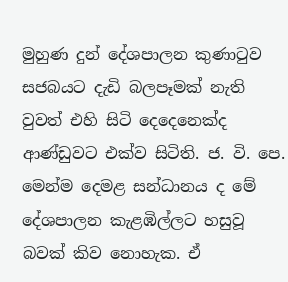මුහුණ දුන් දේශපාලන කුණාටුව සජබයට දැඩි බලපෑමක් නැති වුවත් එහි සිටි දෙදෙනෙක්ද ආණ්ඩුවට එක්ව සිටිති. ජ. වි. පෙ. මෙන්ම දෙමළ සන්ධානය ද මේ දේශපාලන කැළඹිල්ලට හසුවූ බවක් කිව නොහැක. ඒ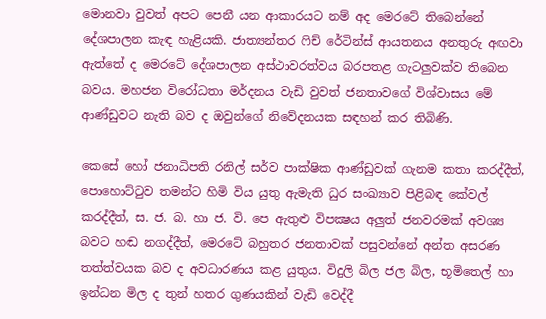මොනවා වුවත් අපට පෙනී යන ආකාරයට නම් අද මෙරටේ තිබෙන්නේ දේශපාලන කැඳ හැළියකි. ජාත්‍යන්තර ෆිච් රේටින්ස් ආයතනය අනතුරු අඟවා ඇත්තේ ද මෙරටේ දේශපාලන අස්ථාවරත්වය බරපතළ ගැටලුවක්ව තිබෙන බවය. මහජන විරෝධතා මර්දනය වැඩි වුවත් ජනතාවගේ විශ්වාසය මේ ආණ්ඩුවට නැති බව ද ඔවුන්ගේ නිවේදනයක සඳහන් කර තිබිණි.

කෙසේ හෝ ජනාධිපති රනිල් සර්ව පාක්ෂික ආණ්ඩුවක් ගැනම කතා කරද්දීත්, පොහොට්ටුව තමන්ට හිමි විය යුතු ඇමැති ධුර සංඛ්‍යාව පිළිබඳ කේවල් කරද්දීත්, ස. ජ. බ. හා ජ. වි. පෙ ඇතුළු විපක්‍ෂය අලුත් ජනවරමක් අවශ්‍ය බවට හඬ නගද්දීත්, මෙරටේ බහුතර ජනතාවක් පසුවන්නේ අන්ත අසරණ තත්ත්වයක බව ද අවධාරණය කළ යුතුය. විදුලි බිල ජල බිල, භූමිතෙල් හා ඉන්ධන මිල ද තුන් හතර ගුණයකින් වැඩි වෙද්දී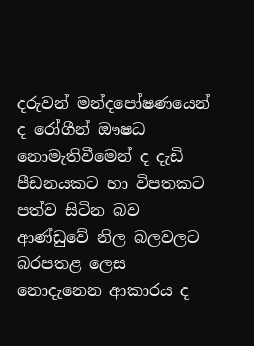දරුවන් මන්දපෝෂණයෙන් ද රෝගීන් ඖෂධ නොමැතිවීමෙන් ද දැඩි පීඩනයකට හා විපතකට පත්ව සිටින බව ආණ්ඩුවේ නිල බලවලට බරපතළ ලෙස නොදැනෙන ආකාරය ද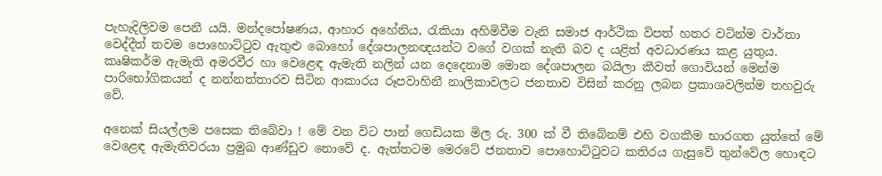පැහැදිලිවම පෙනී යයි. මන්දපෝෂණය, ආහාර අහේනිය, රැකියා අහිමිවීම වැනි සමාජ ආර්ථික විපත් හතර වටින්ම වාර්තා වෙද්දීත් තවම පොහොට්ටුව ඇතුළු බොහෝ දේශපාලනඥයන්ට වගේ වගක් නැති බව ද යළිත් අවධාරණය කළ යුතුය. කෘෂිකර්ම ඇමැති අමරවීර හා වෙළෙඳ ඇමැති නලින් යන දෙදෙනාම මොන දේශපාලන බයිලා කීවත් ගොවියන් මෙන්ම පාරිභෝගිකයන් ද නන්නත්තාරව සිටින ආකාරය රූපවාහිනී නාලිකාවලට ජනතාව විසින් කරනු ලබන ප්‍රකාශවලින්ම තහවුරු වේ.

අනෙක් සියල්ලම පසෙක තිබේවා ! මේ වන විට පාන් ගෙඩියක මිල රු. 300 ක් වී තිබේනම් එහි වගකීම භාරගත යුත්තේ මේ වෙළෙඳ ඇමැතිවරයා ප්‍රමුඛ ආණ්ඩුව නොවේ ද. ඇත්තටම මෙරටේ ජනතාව පොහොට්ටුවට කතිරය ගැසුවේ තුන්වේල හොඳට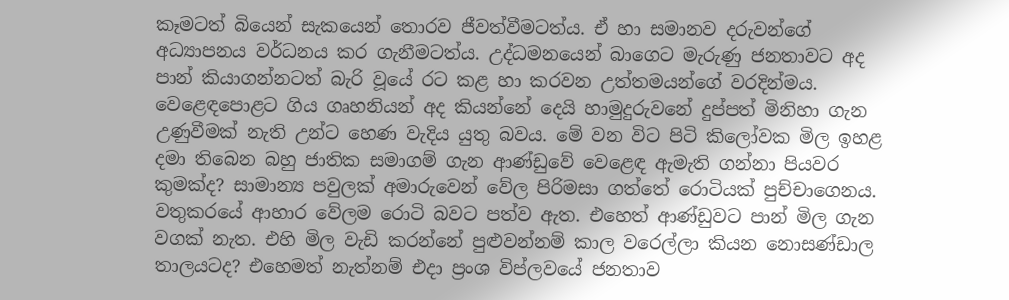කෑමටත් බියෙන් සැකයෙන් තොරව ජීවත්වීමටත්ය. ඒ හා සමානව දරුවන්ගේ අධ්‍යාපනය වර්ධනය කර ගැනීමටත්ය. උද්ධමනයෙන් බාගෙට මැරුණු ජනතාවට අද පාන් කියාගන්නටත් බැරි වූයේ රට කළ හා කරවන උත්තමයන්ගේ වරදින්මය. වෙළෙඳපොළට ගිය ගෘහනියන් අද කියන්නේ දෙයි හාමුදුරුවනේ දුප්පත් මිනිහා ගැන උණුවීමක් නැති උන්ට හෙණ වැදිය යුතු බවය. මේ වන විට පිටි කිලෝවක මිල ඉහළ දමා තිබෙන බහු ජාතික සමාගම් ගැන ආණ්ඩුවේ වෙළෙඳ ඇමැති ගන්නා පියවර කුමක්ද? සාමාන්‍ය පවුලක් අමාරුවෙන් වේල පිරිමසා ගත්තේ රොටියක් පුච්චාගෙනය. වතුකරයේ ආහාර වේලම රොටි බවට පත්ව ඇත. එහෙත් ආණ්ඩුවට පාන් මිල ගැන වගක් නැත. එහි මිල වැඩි කරන්නේ පුළුවන්නම් කාල වරෙල්ලා කියන නොසණ්ඩාල තාලයටද? එහෙමත් නැත්නම් එදා ප්‍රංශ විප්ලවයේ ජනතාව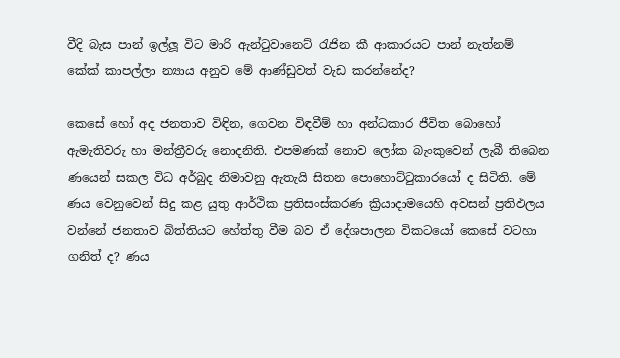වීදි බැස පාන් ඉල්ලූ විට මාරි ඇන්ටුවානෙට් රැජින කී ආකාරයට පාන් නැත්නම් කේක් කාපල්ලා න්‍යාය අනුව මේ ආණ්ඩුවත් වැඩ කරන්නේද?

කෙසේ හෝ අද ජනතාව විඳින, ගෙවන විඳවීම් හා අන්ධකාර ජීවිත බොහෝ ඇමැතිවරු හා මන්ත්‍රීවරු නොදනිති. එපමණක් නොව ලෝක බැංකුවෙන් ලැබී තිබෙන ණයෙන් සකල විධ අර්බුද නිමාවනු ඇතැයි සිතන පොහොට්ටුකාරයෝ ද සිටිති. මේ ණය වෙනුවෙන් සිදු කළ යුතු ආර්ථික ප්‍රතිසංස්කරණ ක්‍රියාදාමයෙහි අවසන් ප්‍රතිඵලය වන්නේ ජනතාව බිත්තියට හේත්තු වීම බව ඒ දේශපාලන විකටයෝ කෙසේ වටහා ගනිත් ද? ණය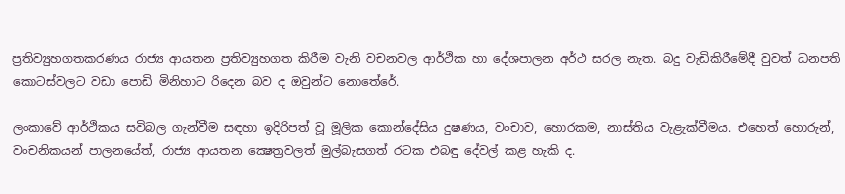ප්‍රතිව්‍යුහගතකරණය රාජ්‍ය ආයතන ප්‍රතිව්‍යුහගත කිරීම වැනි වචනවල ආර්ථික හා දේශපාලන අර්ථ සරල නැත. බදු වැඩිකිරීමේදී වුවත් ධනපති කොටස්වලට වඩා පොඩි මිනිහාට රිදෙන බව ද ඔවුන්ට නොතේරේ.

ලංකාවේ ආර්ථිකය සවිබල ගැන්වීම සඳහා ඉදිරිපත් වූ මූලික කොන්දේසිය දුෂණය, වංචාව, හොරකම, නාස්තිය වැළැක්වීමය. එහෙත් හොරුන්, වංචනිකයන් පාලනයේත්, රාජ්‍ය ආයතන ක්‍ෂෙත්‍රවලත් මුල්බැසගත් රටක එබඳු දේවල් කළ හැකි ද.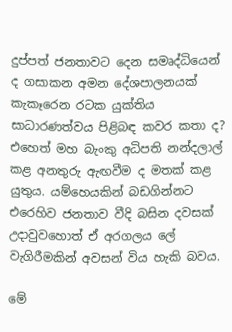දුප්පත් ජනතාවට දෙන සමෘද්ධියෙන් ද ගසාකන අමන දේශපාලනයක් කැකෑරෙන රටක යුක්තිය සාධාරණත්වය පිළිබඳ කවර කතා ද? එහෙත් මහ බැංකු අධිපති නන්දලාල් කළ අනතුරු ඇඟවීම ද මතක් කළ යුතුය. යම්හෙයකින් බඩගින්නට එරෙහිව ජනතාව වීදි බසින දවසක් උදාවුවහොත් ඒ අරගලය ලේ වැගිරීමකින් අවසන් විය හැකි බවය.

මේ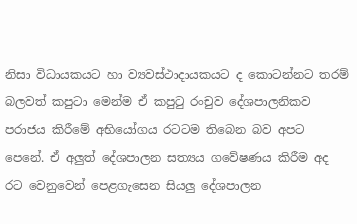නිසා විධායකයට හා ව්‍යවස්ථාදායකයට ද කොටන්නට තරම් බලවත් කපුටා මෙන්ම ඒ කපුටු රංචුව දේශපාලනිකව පරාජය කිරීමේ අභියෝගය රටටම තිබෙන බව අපට පෙනේ. ඒ අලුත් දේශපාලන සත්‍යය ගවේෂණය කිරීම අද රට වෙනුවෙන් පෙළගැසෙන සියලු දේශපාලන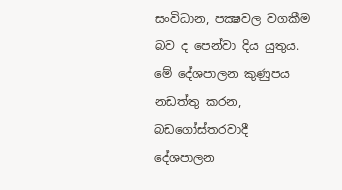සංවිධාන, පක්‍ෂවල වගකීම බව ද පෙන්වා දිය යුතුය. මේ දේශපාලන කුණුපය නඩත්තු කරන, බඩගෝස්තරවාදී දේශපාලන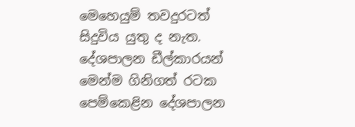මෙහෙයුම් තවදුරටත් සිදුවිය යුතු ද නැත. දේශපාලන ඩීල්කාරයන් මෙන්ම ගිනිගත් රටක පෙම්කෙළින දේශපාලන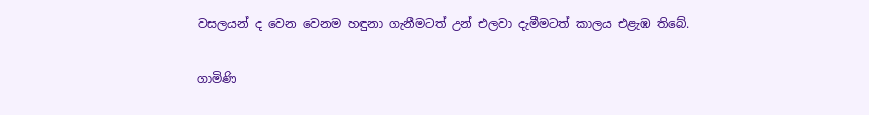වසලයන් ද වෙන වෙනම හඳුනා ගැනීමටත් උන් එලවා දැමීමටත් කාලය එළැඹ තිබේ.

ගාමිණි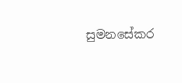සුමනසේකර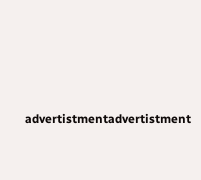advertistmentadvertistment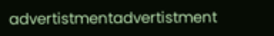advertistmentadvertistment